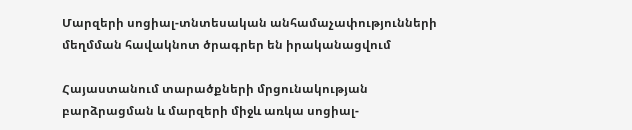Մարզերի սոցիալ-տնտեսական անհամաչափությունների մեղմման հավակնոտ ծրագրեր են իրականացվում

Հայաստանում տարածքների մրցունակության բարձրացման և մարզերի միջև առկա սոցիալ-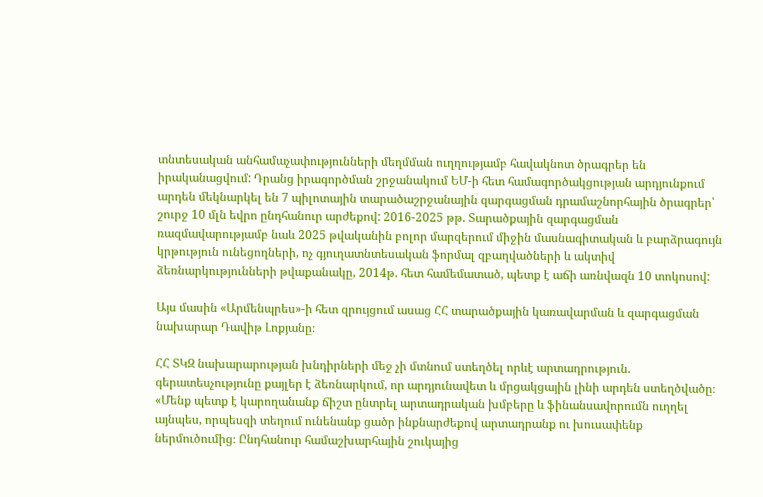տնտեսական անհամաչափությունների մեղմման ուղղությամբ հավակնոտ ծրագրեր են իրականացվում: Դրանց իրագործման շրջանակում ԵՄ-ի հետ համագործակցության արդյունքում արդեն մեկնարկել են 7 պիլոտային տարածաշրջանային զարգացման դրամաշնորհային ծրագրեր՝ շուրջ 10 մլն եվրո ընդհանուր արժեքով: 2016-2025 թթ. Տարածքային զարգացման ռազմավարությամբ նաև 2025 թվականին բոլոր մարզերում միջին մասնագիտական և բարձրագույն կրթություն ունեցողների, ոչ գյուղատնտեսական ֆորմալ զբաղվածների և ակտիվ ձեռնարկությունների թվաքանակը, 2014թ. հետ համեմատած, պետք է աճի առնվազն 10 տոկոսով:

Այս մասին «Արմենպրես»-ի հետ զրույցում ասաց ՀՀ տարածքային կառավարման և զարգացման նախարար Դավիթ Լոքյանը։

ՀՀ ՏԿԶ նախարարության խնդիրների մեջ չի մտնում ստեղծել որևէ արտադրություն. գերատեսչությունը քայլեր է ձեռնարկում, որ արդյունավետ և մրցակցային լինի արդեն ստեղծվածը։ «Մենք պետք է կարողանանք ճիշտ ընտրել արտադրական խմբերը և ֆինանսավորումն ուղղել այնպես, որպեսզի տեղում ունենանք ցածր ինքնարժեքով արտադրանք ու խուսափենք ներմուծումից։ Ընդհանուր համաշխարհային շուկայից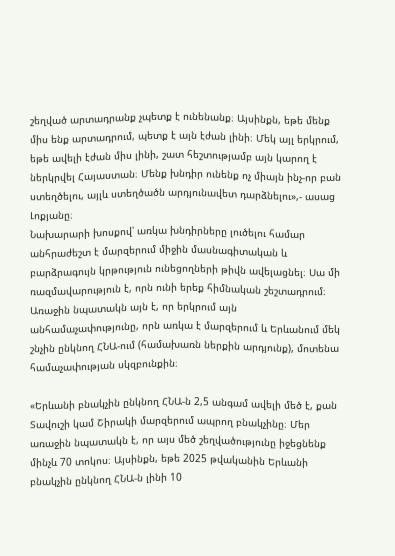շեղված արտադրանք չպետք է ունենանք։ Այսինքն, եթե մենք միս ենք արտադրում, պետք է այն էժան լինի։ Մեկ այլ երկրում, եթե ավելի էժան միս լինի, շատ հեշտությամբ այն կարող է ներկրվել Հայաստան։ Մենք խնդիր ունենք ոչ միայն ինչ-որ բան ստեղծելու, այլև ստեղծածն արդյունավետ դարձնելու»,- ասաց Լոքյանը։
Նախարարի խոսքով՝ առկա խնդիրները լուծելու համար անհրաժեշտ է մարզերում միջին մասնագիտական և բարձրագույն կրթություն ունեցողների թիվն ավելացնել։ Սա մի ռազմավարություն է, որն ունի երեք հիմնական շեշտադրում։ Առաջին նպատակն այն է, որ երկրում այն անհամաչափությունը, որն առկա է մարզերում և Երևանում մեկ շնչին ընկնող ՀՆԱ-ում (համախառն ներքին արդյունք), մոտենա համաչափության սկզբունքին։

«Երևանի բնակչին ընկնող ՀՆԱ-ն 2,5 անգամ ավելի մեծ է, քան Տավուշի կամ Շիրակի մարզերում ապրող բնակչինը։ Մեր առաջին նպատակն է, որ այս մեծ շեղվածությունը իջեցնենք մինչև 70 տոկոս։ Այսինքն, եթե 2025 թվականին Երևանի բնակչին ընկնող ՀՆԱ-ն լինի 10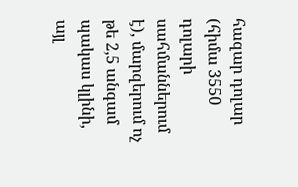հազար դոլար (հիմա 3550 դոլարի սահմաններում է), մարզերում ոչ թե 2,5 անգամ պակաս կլինի, այլ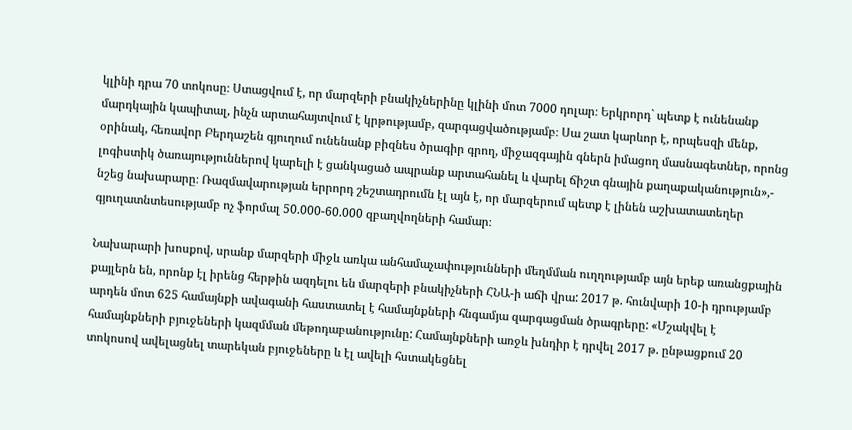կլինի դրա 70 տոկոսը։ Ստացվում է, որ մարզերի բնակիչներինը կլինի մոտ 7000 դոլար։ Երկրորդ` պետք է ունենանք մարդկային կապիտալ, ինչն արտահայտվում է կրթությամբ, զարգացվածությամբ։ Սա շատ կարևոր է, որպեսզի մենք, օրինակ, հեռավոր Բերդաշեն գյուղում ունենանք բիզնես ծրագիր գրող, միջազգային գներն իմացող մասնագետներ, որոնց լոգիստիկ ծառայություններով կարելի է ցանկացած ապրանք արտահանել և վարել ճիշտ գնային քաղաքականություն»,- նշեց նախարարը։ Ռազմավարության երրորդ շեշտադրումն էլ այն է, որ մարզերում պետք է լինեն աշխատատեղեր գյուղատնտեսությամբ ոչ ֆորմալ 50.000-60.000 զբաղվողների համար։

Նախարարի խոսքով, սրանք մարզերի միջև առկա անհամաչափությունների մեղմման ուղղությամբ այն երեք առանցքային քայլերն են, որոնք էլ իրենց հերթին ազդելու են մարզերի բնակիչների ՀՆԱ-ի աճի վրա: 2017 թ. հունվարի 10-ի դրությամբ արդեն մոտ 625 համայնքի ավագանի հաստատել է համայնքների հնգամյա զարգացման ծրագրերը: «Մշակվել է համայնքների բյուջեների կազմման մեթոդաբանությունը: Համայնքների առջև խնդիր է դրվել 2017 թ. ընթացքում 20 տոկոսով ավելացնել տարեկան բյուջեները և էլ ավելի հստակեցնել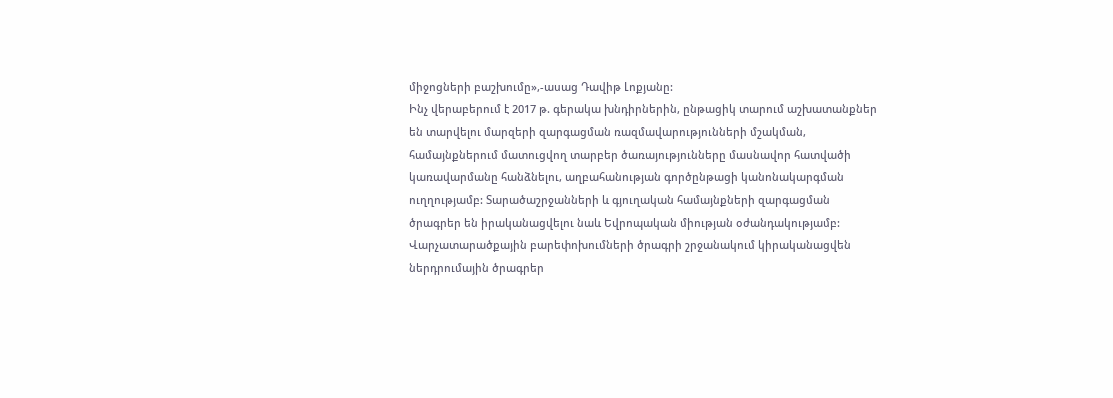միջոցների բաշխումը»,-ասաց Դավիթ Լոքյանը:
Ինչ վերաբերում է 2017 թ. գերակա խնդիրներին, ընթացիկ տարում աշխատանքներ են տարվելու մարզերի զարգացման ռազմավարությունների մշակման, համայնքներում մատուցվող տարբեր ծառայությունները մասնավոր հատվածի կառավարմանը հանձնելու, աղբահանության գործընթացի կանոնակարգման ուղղությամբ: Տարածաշրջանների և գյուղական համայնքների զարգացման ծրագրեր են իրականացվելու նաև Եվրոպական միության օժանդակությամբ: Վարչատարածքային բարեփոխումների ծրագրի շրջանակում կիրականացվեն ներդրումային ծրագրեր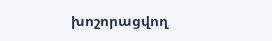խոշորացվող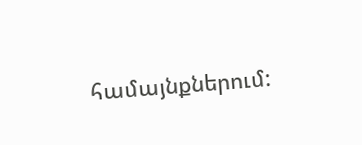համայնքներում: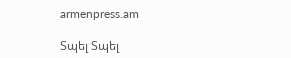armenpress.am

Տպել Տպել